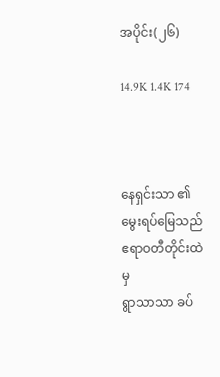အပိုင်း(၂၆)

14.9K 1.4K 174



နေရှင်းသာ ၏ မွေးရပ်မြေသည် ဧရာဝတီတိုင်းထဲမှ
ရွာသာသာ ခပ်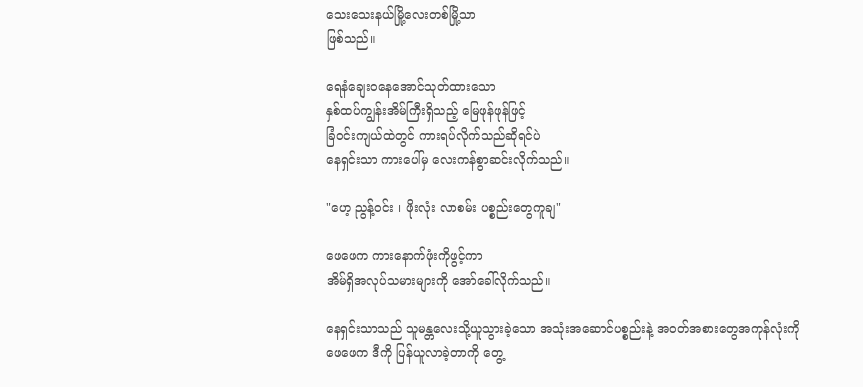သေးသေးနယ်မြို့လေးတစ်မြို့သာ
ဖြစ်သည်။

ရေနံချေးဝနေအောင်သုတ်ထားသော
နှစ်ထပ်ကျွန်းအိမ်ကြီးရှိသည့် မြေဖုန်ဖုန်ဖြင့်
ခြံဝင်းကျယ်ထဲတွင် ကားရပ်လိုက်သည်ဆိုရင်ပဲ
နေရှင်းသာ ကားပေါ်မှ လေးကန်စွာဆင်းလိုက်သည်။

"ဟေ့ ညွန့်ဝင်း ၊ ဖိုးလုံး လာစမ်း ပစ္စည်းတွေကူချ"

ဖေဖေက ကားနောက်ဖုံးကိုဖွင့်ကာ
အိမ်ရှိအလုပ်သမားများကို အော်ခေါ်လိုက်သည်။

နေရှင်းသာသည် သူမန္တလေးသို့ယူသွားခဲ့သော အသုံးအဆောင်ပစ္စည်းနဲ့ အဝတ်အစားတွေအကုန်လုံးကို
ဖေဖေက ဒီကို ပြန်ယူလာခဲ့တာကို တွေ့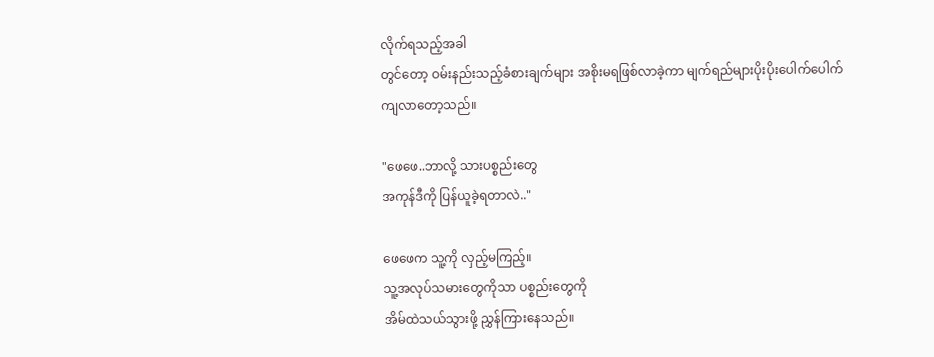လိုက်ရသည့်အခါ
တွင်တော့ ဝမ်းနည်းသည့်ခံစားချက်များ အစိုးမရဖြစ်လာခဲ့ကာ မျက်ရည်များပိုးပိုးပေါက်ပေါက်
ကျလာတော့သည်။

"ဖေဖေ..ဘာလို့ သားပစ္စည်းတွေ
အကုန်ဒီကို ပြန်ယူခဲ့ရတာလဲ.."

ဖေဖေက သူ့ကို လှည့်မကြည့်။
သူ့အလုပ်သမားတွေကိုသာ ပစ္စည်းတွေကို
အိမ်ထဲသယ်သွားဖို့ ညွှန်ကြားနေသည်။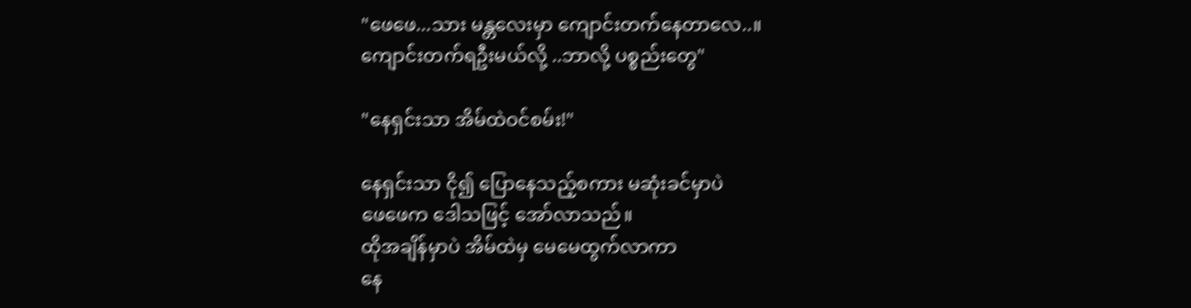"ဖေဖေ...သား မန္တလေးမှာ ကျောင်းတက်နေတာလေ..။
ကျောင်းတက်ရဦးမယ်လို့ ..ဘာလို့ ပစ္စည်းတွေ"

"နေရှင်းသာ အိမ်ထဲဝင်စမ်း!"

နေရှင်းသာ ငို၍ ပြောနေသည့်စကား မဆုံးခင်မှာပဲ
ဖေဖေက ဒေါသဖြင့် အော်လာသည်။
ထိုအချိန်မှာပဲ အိမ်ထဲမှ မေမေထွက်လာကာ
နေ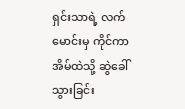ရှင်းသာရဲ့ လက်မောင်းမှ ကိုင်ကာ
အိမ်ထဲသို့ ဆွဲခေါ်သွားခြင်း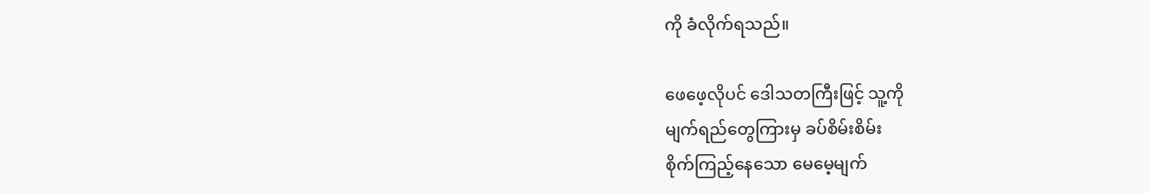ကို ခံလိုက်ရသည်။

ဖေဖေ့လိုပင် ဒေါသတကြီးဖြင့် သူ့ကို
မျက်ရည်တွေကြားမှ ခပ်စိမ်းစိမ်း
စိုက်ကြည့်နေသော မေမေ့မျက်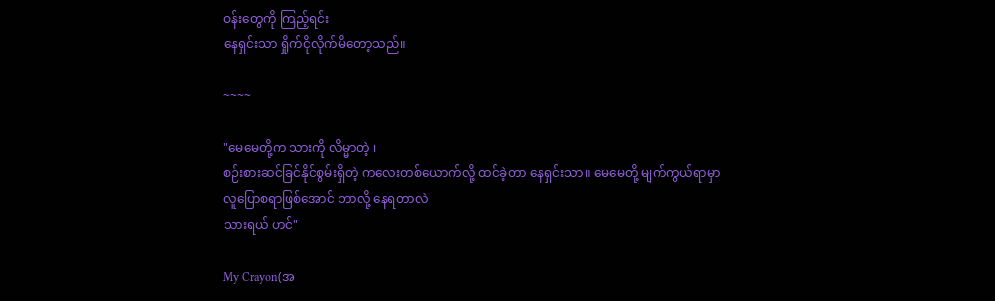ဝန်းတွေကို ကြည့်ရင်း
နေရှင်းသာ ရှိုက်ငိုလိုက်မိတော့သည်။

~~~~

"မေမေတို့က သားကို လိမ္မာတဲ့ ၊
စဉ်းစားဆင်ခြင်နိုင်စွမ်းရှိတဲ့ ကလေးတစ်ယောက်လို့ ထင်ခဲ့တာ နေရှင်းသာ။ မေမေတို့ မျက်ကွယ်ရာမှာ
လူပြောစရာဖြစ်အောင် ဘာလို့ နေရတာလဲ
သားရယ် ဟင်"

My Crayon(အ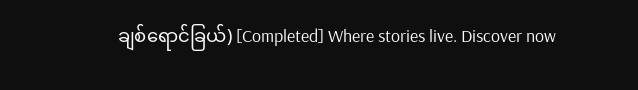ချစ်ရောင်ခြယ်) [Completed] Where stories live. Discover now